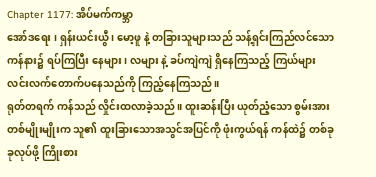Chapter 1177: အိပ်မက်ကမ္ဘာ
အော်ဒရေး ၊ ရှန်းယင်းယွီ ၊ မော့ဖူ နဲ့ တခြားသူများသည် သန့်ရှင်းကြည်လင်သော ကန်နား၌ ရပ်ကြပြီး နေများ ၊ လများ နဲ့ ခပ်ကျဲကျဲ ရှိနေကြသည့် ကြယ်များ လင်းလက်တောက်ပနေသည်ကို ကြည့်နေကြသည်။
ရုတ်တရက် ကန်သည် လှိုင်းထလာခဲ့သည်။ ထူးဆန်းပြီး ယုတ်ညံ့သော စွမ်းအားတစ်မျိုးမျိုးက သူ၏ ထူးခြားသောအသွင်အပြင်ကို ဖုံးကွယ်ရန် ကန်ထဲ၌ တစ်ခုခုလုပ်ဖို့ ကြိုးစား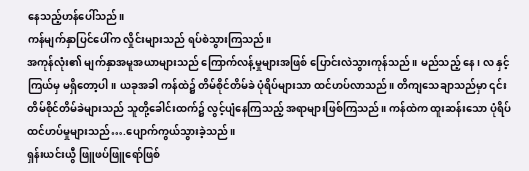နေသည့်ဟန်ပေါ်သည်။
ကန်မျက်နှာပြင်ပေါ်က လှိုင်းများသည် ရပ်စဲသွားကြသည်။
အကုန်လုံး၏ မျက်နှာအမူအယာများသည် ကြောက်လန့်မှုများအဖြစ် ပြောင်းလဲသွားကုန်သည်။ မည်သည့် နေ၊ လ နှင့် ကြယ်မှ မရှိတော့ပါ။ ယခုအခါ ကန်ထဲ၌ တိမ်စိုင်တိမ်ခဲ ပုံရိပ်များသာ ထင်ဟပ်လာသည်။ တိကျသေချာသည်မှာ ၎င်းတိမ်စိုင်တိမ်ခဲများသည် သူတို့ခေါင်းထက်၌ လွင့်ပျံနေကြသည့် အရာများဖြစ်ကြသည်။ ကန်ထဲက ထူးဆန်းသော ပုံရိပ်ထင်ဟပ်မှုများသည်….ပျောက်ကွယ်သွားခဲ့သည်။
ရှန်းယင်းယွီ ဖြူဖပ်ဖြူရော်ဖြစ်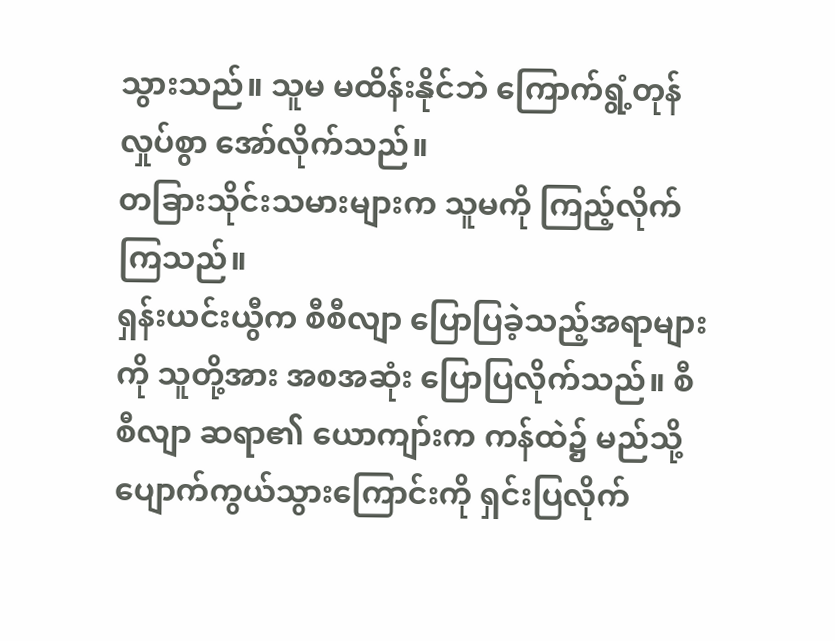သွားသည်။ သူမ မထိန်းနိုင်ဘဲ ကြောက်ရွံ့တုန်လှုပ်စွာ အော်လိုက်သည်။
တခြားသိုင်းသမားများက သူမကို ကြည့်လိုက်ကြသည်။
ရှန်းယင်းယွီက စီစီလျာ ပြောပြခဲ့သည့်အရာများကို သူတို့အား အစအဆုံး ပြောပြလိုက်သည်။ စီစီလျာ ဆရာ၏ ယောကျာ်းက ကန်ထဲ၌ မည်သို့ပျောက်ကွယ်သွားကြောင်းကို ရှင်းပြလိုက်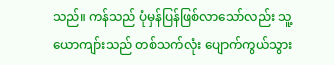သည်။ ကန်သည် ပုံမှန်ပြန်ဖြစ်လာသော်လည်း သူ့ယောကျာ်းသည် တစ်သက်လုံး ပျောက်ကွယ်သွား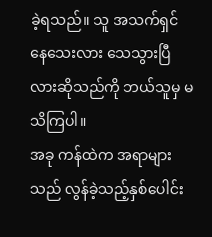ခဲ့ရသည်။ သူ အသက်ရှင်နေသေးလား သေသွားပြီလားဆိုသည်ကို ဘယ်သူမှ မသိကြပါ။
အခု ကန်ထဲက အရာများသည် လွန်ခဲ့သည့်နှစ်ပေါင်း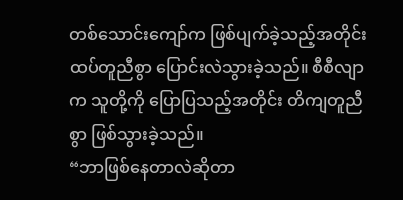တစ်သောင်းကျော်က ဖြစ်ပျက်ခဲ့သည့်အတိုင်း ထပ်တူညီစွာ ပြောင်းလဲသွားခဲ့သည်။ စီစီလျာက သူတို့ကို ပြောပြသည့်အတိုင်း တိကျတူညီစွာ ဖြစ်သွားခဲ့သည်။
“ဘာဖြစ်နေတာလဲဆိုတာ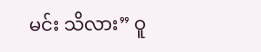မင်း သိလား” ဝူ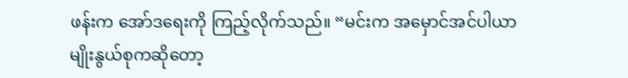ဖန်းက အော်ဒရေးကို ကြည့်လိုက်သည်။ “မင်းက အမှောင်အင်ပါယာမျိုးနွယ်စုကဆိုတော့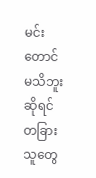မင်းတောင် မသိဘူးဆိုရင် တခြားသူတွေ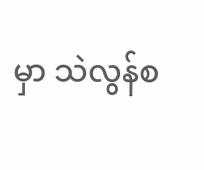မှာ သဲလွန်စ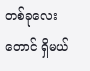တစ်ခုလေးတောင် ရှိမယ်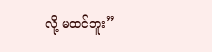လို့ မထင်ဘူး”